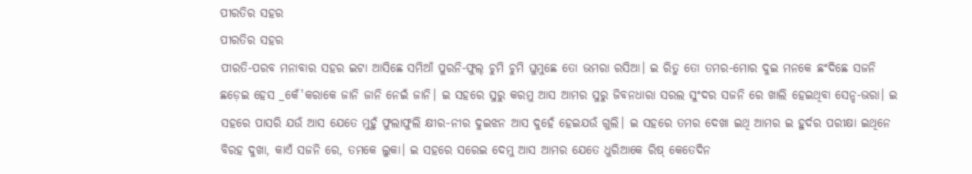ପୀରତିର ସହର
ପୀରତିର ସହର
ପୀରତି-ପରବ ମନାବାର ସହର ଇଟା ଆସିଛେ ସମିଆଁ ପୁରନି-ଫୁଲ୍ ଚୁମି ଚୁମି ଘୁମୁଛେ ତୋ ଭମରା ରସିଆ। ଇ ରିତୁ ତୋ ତମର-ମୋର ଦୁଇ ମନକେ ଛଂଦିଛେ ସଜନି ଛଡ଼େଇ ହେସ _କେଁ'କରାକେ ଜାନି ଜାନି ନେଇଁ ଜାନି। ଇ ସହରେ ସୁରୁ କରମୁ ଆସ ଆମର ସୁରୁ ଜିବନଧାରା ସରଲ ସୁଂଦର ସଜନି ରେ ଖାଲି ହେଇଥିବା ସେନ୍ହ-ଭରା। ଇ ସହରେ ପାସରି ଯଉଁ ଆସ ଯେତେ ମୁହୁଁ ଫୁଲାଫୁଲି କ୍ଷୀର-ନୀର ଦୁଇଝନ ଆସ ଦୁହେଁ ହେଇଯଉଁ ଗୁଲି। ଇ ସହରେ ତମର ଦେଖା ଇଥି ଆମର ଇ ହୁର୍ଦର ପରୀକ୍ଷା ଇଥିନେ ବିରହ ଦୁଖା, କାଏଁ ସଜନି ରେ, ତମକେ ଲୁକା। ଇ ସହରେ ସରେଇ ଦେମୁ ଆସ ଆମର ଯେତେ ଧୁରିଆକେ ରିଷ୍ କେତେଦିନ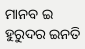ମାନବ ଇ ହୁରୁଦର ଇନତି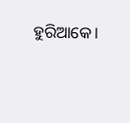ହୁରିଆକେ।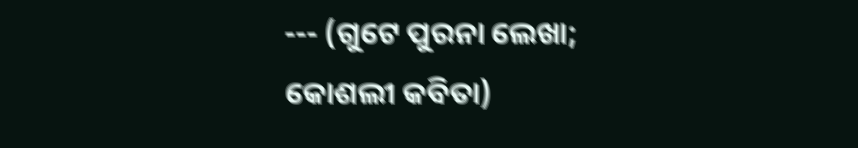--- (ଗୁଟେ ପୁରନା ଲେଖା; କୋଶଲୀ କବିତା)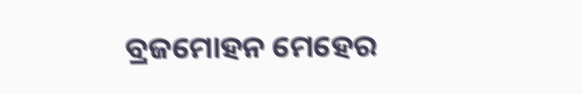ବ୍ରଜମୋହନ ମେହେର